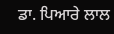ਡਾ. ਪਿਆਰੇ ਲਾਲ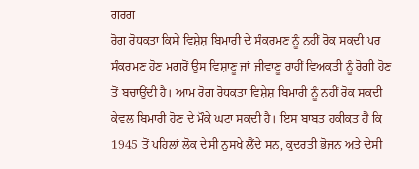ਗਰਗ
ਰੋਗ ਰੋਧਕਤਾ ਕਿਸੇ ਵਿਸ਼ੇਸ਼ ਬਿਮਾਰੀ ਦੇ ਸੰਕਰਮਣ ਨੂੰ ਨਹੀਂ ਰੋਕ ਸਕਦੀ ਪਰ ਸੰਕਰਮਣ ਹੋਣ ਮਗਰੋਂ ਉਸ ਵਿਸ਼ਾਣੂ ਜਾਂ ਜੀਵਾਣੂ ਰਾਹੀਂ ਵਿਅਕਤੀ ਨੂੰ ਰੋਗੀ ਹੋਣ ਤੋਂ ਬਚਾਉਂਦੀ ਹੈ। ਆਮ ਰੋਗ ਰੋਧਕਤਾ ਵਿਸ਼ੇਸ਼ ਬਿਮਾਰੀ ਨੂੰ ਨਹੀਂ ਰੋਕ ਸਕਦੀ ਕੇਵਲ ਬਿਮਾਰੀ ਹੋਣ ਦੇ ਮੌਕੇ ਘਟਾ ਸਕਦੀ ਹੈ। ਇਸ ਬਾਬਤ ਹਕੀਕਤ ਹੈ ਕਿ 1945 ਤੋਂ ਪਹਿਲਾਂ ਲੋਕ ਦੇਸੀ ਨੁਸਖੇ ਲੈਂਦੇ ਸਨ, ਕੁਦਰਤੀ ਭੋਜਨ ਅਤੇ ਦੇਸੀ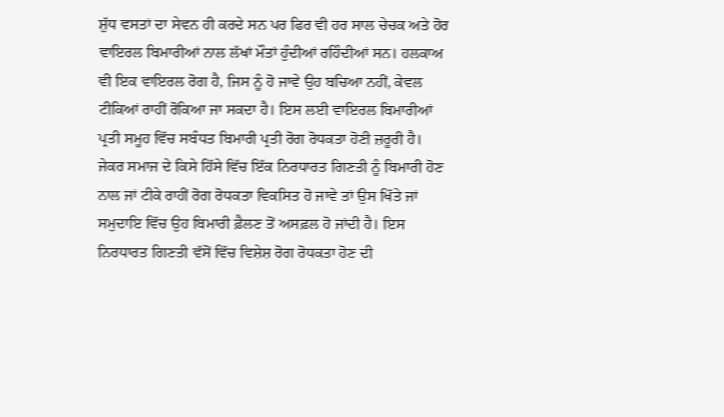ਸ਼ੁੱਧ ਵਸਤਾਂ ਦਾ ਸੇਵਨ ਹੀ ਕਰਦੇ ਸਨ ਪਰ ਫਿਰ ਵੀ ਹਰ ਸਾਲ ਚੇਚਕ ਅਤੇ ਹੋਰ ਵਾਇਰਲ ਬਿਮਾਰੀਆਂ ਨਾਲ ਲੱਖਾਂ ਮੌਤਾਂ ਹੁੰਦੀਆਂ ਰਹਿੰਦੀਆਂ ਸਨ। ਹਲਕਾਅ ਵੀ ਇਕ ਵਾਇਰਲ ਰੋਗ ਹੈ, ਜਿਸ ਨੂੰ ਹੋ ਜਾਵੇ ਉਹ ਬਚਿਆ ਨਹੀਂ, ਕੇਵਲ ਟੀਕਿਆਂ ਰਾਹੀਂ ਰੋਕਿਆ ਜਾ ਸਕਦਾ ਹੈ। ਇਸ ਲਈ ਵਾਇਰਲ ਬਿਮਾਰੀਆਂ ਪ੍ਰਤੀ ਸਮੂਹ ਵਿੱਚ ਸਬੰਧਤ ਬਿਮਾਰੀ ਪ੍ਰਤੀ ਰੋਗ ਰੋਧਕਤਾ ਹੋਣੀ ਜ਼ਰੂਰੀ ਹੈ। ਜੇਕਰ ਸਮਾਜ ਦੇ ਕਿਸੇ ਹਿੱਸੇ ਵਿੱਚ ਇੱਕ ਨਿਰਧਾਰਤ ਗਿਣਤੀ ਨੂੰ ਬਿਮਾਰੀ ਹੋਣ ਨਾਲ ਜਾਂ ਟੀਕੇ ਰਾਹੀਂ ਰੋਗ ਰੋਧਕਤਾ ਵਿਕਸਿਤ ਹੋ ਜਾਵੇ ਤਾਂ ਉਸ ਖਿੱਤੇ ਜਾਂ ਸਮੁਦਾਇ ਵਿੱਚ ਉਹ ਬਿਮਾਰੀ ਫ਼ੈਲਣ ਤੋਂ ਅਸਫ਼ਲ ਹੋ ਜਾਂਦੀ ਹੈ। ਇਸ ਨਿਰਧਾਰਤ ਗਿਣਤੀ ਵੱਸੋਂ ਵਿੱਚ ਵਿਸ਼ੇਸ਼ ਰੋਗ ਰੋਧਕਤਾ ਹੋਣ ਦੀ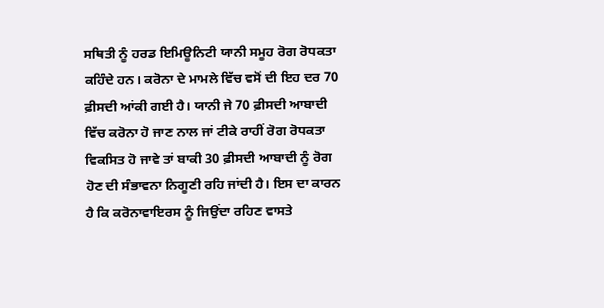ਸਥਿਤੀ ਨੂੰ ਹਰਡ ਇਮਿਊਨਿਟੀ ਯਾਨੀ ਸਮੂਹ ਰੋਗ ਰੋਧਕਤਾ ਕਹਿੰਦੇ ਹਨ। ਕਰੋਨਾ ਦੇ ਮਾਮਲੇ ਵਿੱਚ ਵਸੋਂ ਦੀ ਇਹ ਦਰ 70 ਫ਼ੀਸਦੀ ਆਂਕੀ ਗਈ ਹੈ। ਯਾਨੀ ਜੇ 70 ਫ਼ੀਸਦੀ ਆਬਾਦੀ ਵਿੱਚ ਕਰੋਨਾ ਹੋ ਜਾਣ ਨਾਲ ਜਾਂ ਟੀਕੇ ਰਾਹੀਂ ਰੋਗ ਰੋਧਕਤਾ ਵਿਕਸਿਤ ਹੋ ਜਾਵੇ ਤਾਂ ਬਾਕੀ 30 ਫ਼ੀਸਦੀ ਆਬਾਦੀ ਨੂੰ ਰੋਗ ਹੋਣ ਦੀ ਸੰਭਾਵਨਾ ਨਿਗੂਣੀ ਰਹਿ ਜਾਂਦੀ ਹੈ। ਇਸ ਦਾ ਕਾਰਨ ਹੈ ਕਿ ਕਰੋਨਾਵਾਇਰਸ ਨੂੰ ਜਿਉਂਦਾ ਰਹਿਣ ਵਾਸਤੇ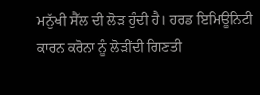ਮਨੁੱਖੀ ਸੈੱਲ ਦੀ ਲੋੜ ਹੁੰਦੀ ਹੈ। ਹਰਡ ਇਮਿਊਨਿਟੀ ਕਾਰਨ ਕਰੋਨਾ ਨੂੰ ਲੋੜੀਂਦੀ ਗਿਣਤੀ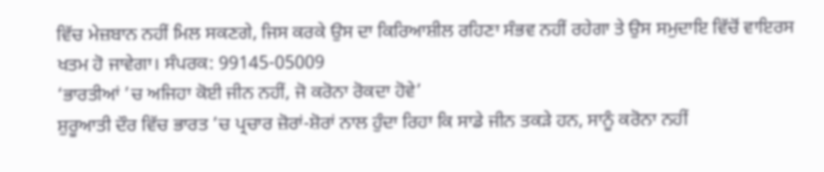ਵਿੱਚ ਮੇਜ਼ਬਾਨ ਨਹੀਂ ਮਿਲ ਸਕਣਗੇ, ਜਿਸ ਕਰਕੇ ਉਸ ਦਾ ਕਿਰਿਆਸ਼ੀਲ ਰਹਿਣਾ ਸੰਭਵ ਨਹੀਂ ਰਹੇਗਾ ਤੇ ਉਸ ਸਮੁਦਾਇ ਵਿੱਚੋਂ ਵਾਇਰਸ ਖਤਮ ਹੋ ਜਾਵੇਗਾ। ਸੰਪਰਕ: 99145-05009
‘ਭਾਰਤੀਆਂ ’ਚ ਅਜਿਹਾ ਕੋਈ ਜੀਨ ਨਹੀਂ, ਜੋ ਕਰੋਨਾ ਰੋਕਦਾ ਹੋਵੇ’
ਸ਼ੁਰੂਆਤੀ ਦੌਰ ਵਿੱਚ ਭਾਰਤ ’ਚ ਪ੍ਰਚਾਰ ਜ਼ੋਰਾਂ-ਸ਼ੋਰਾਂ ਨਾਲ ਹੁੰਦਾ ਰਿਹਾ ਕਿ ਸਾਡੇ ਜੀਨ ਤਕੜੇ ਹਨ, ਸਾਨੂੰ ਕਰੋਨਾ ਨਹੀਂ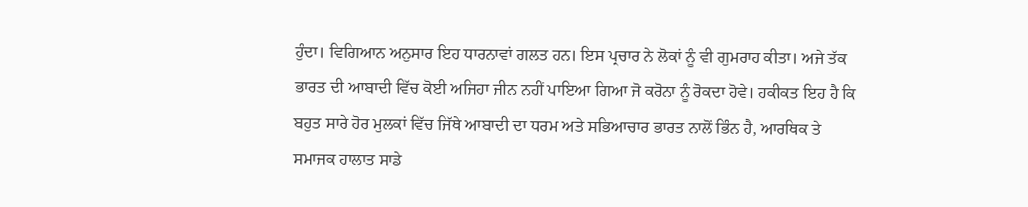ਹੁੰਦਾ। ਵਿਗਿਆਨ ਅਨੁਸਾਰ ਇਹ ਧਾਰਨਾਵਾਂ ਗਲਤ ਹਨ। ਇਸ ਪ੍ਰਚਾਰ ਨੇ ਲੋਕਾਂ ਨੂੰ ਵੀ ਗੁਮਰਾਹ ਕੀਤਾ। ਅਜੇ ਤੱਕ ਭਾਰਤ ਦੀ ਆਬਾਦੀ ਵਿੱਚ ਕੋਈ ਅਜਿਹਾ ਜੀਨ ਨਹੀਂ ਪਾਇਆ ਗਿਆ ਜੋ ਕਰੋਨਾ ਨੂੰ ਰੋਕਦਾ ਹੋਵੇ। ਹਕੀਕਤ ਇਹ ਹੈ ਕਿ ਬਹੁਤ ਸਾਰੇ ਹੋਰ ਮੁਲਕਾਂ ਵਿੱਚ ਜਿੱਥੇ ਆਬਾਦੀ ਦਾ ਧਰਮ ਅਤੇ ਸਭਿਆਚਾਰ ਭਾਰਤ ਨਾਲੋਂ ਭਿੰਨ ਹੈ, ਆਰਥਿਕ ਤੇ ਸਮਾਜਕ ਹਾਲਾਤ ਸਾਡੇ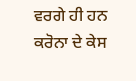ਵਰਗੇ ਹੀ ਹਨ ਕਰੋਨਾ ਦੇ ਕੇਸ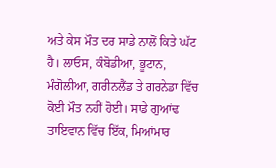ਅਤੇ ਕੇਸ ਮੌਤ ਦਰ ਸਾਡੇ ਨਾਲੋਂ ਕਿਤੇ ਘੱਟ ਹੈ। ਲਾਓਸ, ਕੰਬੋਡੀਆ, ਭੂਟਾਨ, ਮੰਗੋਲੀਆ, ਗਰੀਨਲੈਂਡ ਤੇ ਗਰਨੇਡਾ ਵਿੱਚ ਕੋਈ ਮੌਤ ਨਹੀਂ ਹੋਈ। ਸਾਡੇ ਗੁਆਂਢ ਤਾਇਵਾਨ ਵਿੱਚ ਇੱਕ, ਮਿਆਂਮਾਰ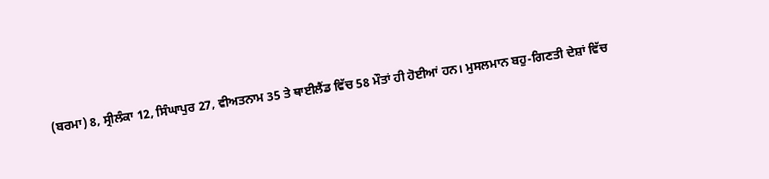(ਬਰਮਾ) 8, ਸ੍ਰੀਲੰਕਾ 12, ਸਿੰਘਾਪੁਰ 27, ਵੀਅਤਨਾਮ 35 ਤੇ ਥਾਈਲੈਂਡ ਵਿੱਚ 58 ਮੌਤਾਂ ਹੀ ਹੋਈਆਂ ਹਨ। ਮੁਸਲਮਾਨ ਬਹੁ-ਗਿਣਤੀ ਦੇਸ਼ਾਂ ਵਿੱਚ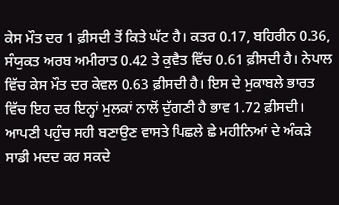ਕੇਸ ਮੌਤ ਦਰ 1 ਫ਼ੀਸਦੀ ਤੋਂ ਕਿਤੇ ਘੱਟ ਹੈ। ਕਤਰ 0.17, ਬਹਿਰੀਨ 0.36, ਸੰਯੁਕਤ ਅਰਬ ਅਮੀਰਾਤ 0.42 ਤੇ ਕੁਵੈਤ ਵਿੱਚ 0.61 ਫ਼ੀਸਦੀ ਹੈ। ਨੇਪਾਲ ਵਿੱਚ ਕੇਸ ਮੌਤ ਦਰ ਕੇਵਲ 0.63 ਫ਼ੀਸਦੀ ਹੈ। ਇਸ ਦੇ ਮੁਕਾਬਲੇ ਭਾਰਤ ਵਿੱਚ ਇਹ ਦਰ ਇਨ੍ਹਾਂ ਮੁਲਕਾਂ ਨਾਲੋਂ ਦੁੱਗਣੀ ਹੈ ਭਾਵ 1.72 ਫ਼ੀਸਦੀ। ਆਪਣੀ ਪਹੁੰਚ ਸਹੀ ਬਣਾਉਣ ਵਾਸਤੇ ਪਿਛਲੇ ਛੇ ਮਹੀਨਿਆਂ ਦੇ ਅੰਕੜੇ ਸਾਡੀ ਮਦਦ ਕਰ ਸਕਦੇ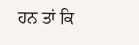ਹਨ ਤਾਂ ਕਿ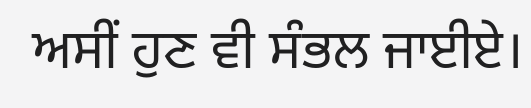ਅਸੀਂ ਹੁਣ ਵੀ ਸੰਭਲ ਜਾਈਏ।